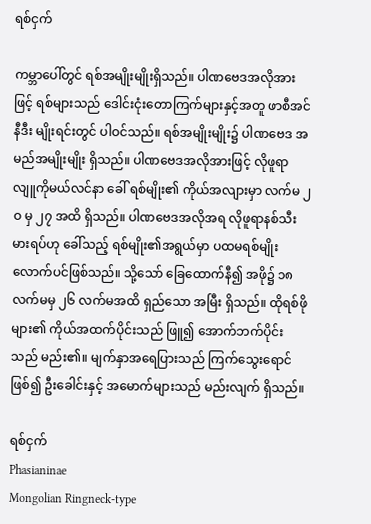ရစ်ငှက်

ကမ္ဘာပေါ်တွင် ရစ်အမျိုးမျိုးရှိသည်။ ပါဏဗေဒအလိုအားဖြင့် ရစ်များသည် ဒေါင်းငုံးတောကြက်များနှင့်အတူ ဖာစီအင်နီဒီး မျိုးရင်းတွင် ပါဝင်သည်။ ရစ်အမျိုးမျိုး၌ ပါဏဗေဒ အမည်အမျိုးမျိုး ရှိသည်။ ပါဏဗေဒအလိုအားဖြင့် လိုဖူရာ လျူကိုမယ်လင်နာ ခေါ် ရစ်မျိုး၏ ကိုယ်အလျားမှာ လက်မ ၂ဝ မှ ၂၇ အထိ ရှိသည်။ ပါဏဗေဒအလိုအရ လိုဖူရာနစ်သီးမားရပ်ဟု ခေါ်သည့် ရစ်မျိုး၏အရွယ်မှာ ပထမရစ်မျိုး လောက်ပင်ဖြစ်သည်။ သို့သော် ခြေထောက်နီ၍ အဖို၌ ၁၈ လက်မမှ ၂၆ လက်မအထိ ရှည်သော အမြီး ရှိသည်။ ထိုရစ်ဖိုများ၏ ကိုယ်အထက်ပိုင်းသည် ဖြူ၍ အောက်ဘက်ပိုင်းသည် မည်း၏။ မျက်နှာအရေပြားသည် ကြက်သွေးရောင်ဖြစ်၍ ဦးခေါင်းနှင့် အမောက်များသည် မည်းလျက် ရှိသည်။

ရစ်ငှက်
Phasianinae
Mongolian Ringneck-type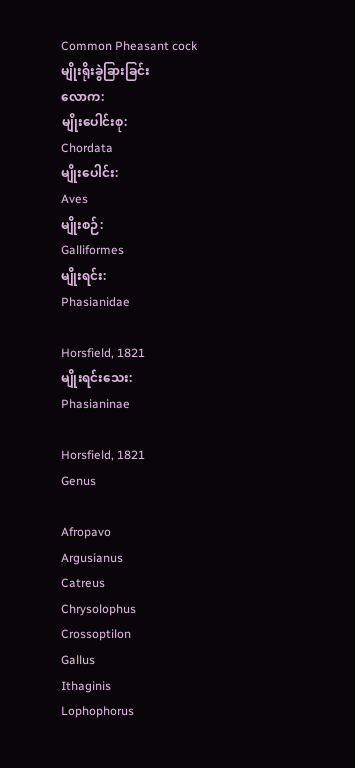Common Pheasant cock
မျိုးရိုးခွဲခြားခြင်း
လောက:
မျိုးပေါင်းစု:
Chordata
မျိုးပေါင်း:
Aves
မျိုးစဉ်:
Galliformes
မျိုးရင်း:
Phasianidae

Horsfield, 1821
မျိုးရင်းသေး:
Phasianinae

Horsfield, 1821
Genus

Afropavo
Argusianus
Catreus
Chrysolophus
Crossoptilon
Gallus
Ithaginis
Lophophorus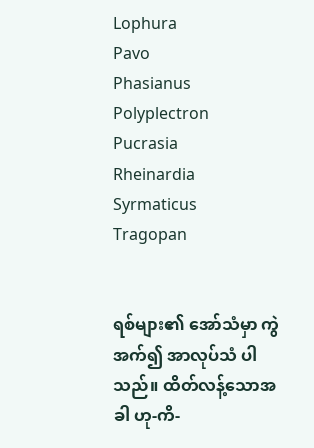Lophura
Pavo
Phasianus
Polyplectron
Pucrasia
Rheinardia
Syrmaticus
Tragopan


ရစ်များ၏ အော်သံမှာ ကွဲအက်၍ အာလုပ်သံ ပါသည်။ ထိတ်လန့်သောအခါ ဟု-ကိ-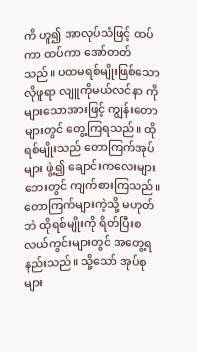ကိ ဟူ၍ အာလုပ်သံဖြင့် ထပ်ကာ ထပ်ကာ အော်တတ်သည်။ ပထမရစ်မျိုးဖြစ်သော လိုဖူရာ လျူကိုမယ်လင်နာ ကိုများသောအားဖြင့် ကျွန်းတောများတွင် တွေ့ကြရသည်။ ထိုရစ်မျိုးသည် တောကြက်အုပ်များ ဖွဲ့၍ ချောင်းကလေးများဘေးတွင် ကျက်စားကြသည်။ တောကြက်များကဲ့သို့ မဟုတ်ဘဲ ထိုရစ်မျိုးကို ရိတ်ပြီးစ လယ်ကွင်းများတွင် အတွေ့ရနည်းသည်။ သို့သော် အုပ်စုများ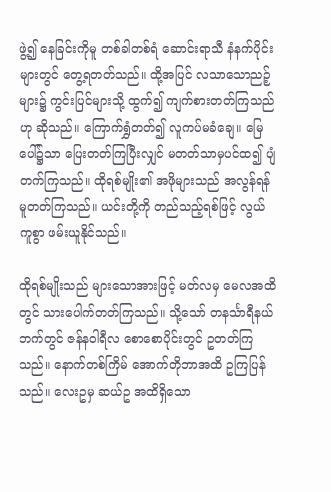ဖွဲ့၍ နေခြင်းကိုမူ တစ်ခါတစ်ရံ ဆောင်းရာသီ နံနက်ပိုင်းများတွင် တွေ့ရတတ်သည်။ ထို့အပြင် လသာသောညဉ့်များ၌ ကွင်းပြင်များသို့ ထွက်၍ ကျက်စားတတ်ကြသည်ဟု ဆိုသည်။ ကြောက်ရွှံတတ်၍ လူကပ်မခံချေ။ မြေပေါ်၌သာ ပြေးတတ်ကြပြီးလျှင် မတတ်သာမှပင်ထ၍ ပျံတက်ကြသည်။ ထိုရစ်မျိုး၏ အဖိုများသည် အလွန်ရန်မူတတ်ကြသည်။ ယင်းတို့ကို တည်သည့်ရစ်ဖြင့် လွယ်ကူစွာ ဖမ်းယူနိုင်သည်။

ထိုရစ်မျိုးသည် များသောအားဖြင့် မတ်လမှ မေလအထိတွင် သားပေါက်တတ်ကြသည်။ သို့သော် တနင်္သာရီနယ်ဘက်တွင် ဇန်နဝါရီလ စောစောပိုင်းတွင် ဥတတ်ကြသည်။ နောက်တစ်ကြိမ် အောက်တိုဘာအထိ ဥကြပြန်သည်။ လေးဥမှ ဆယ်ဥ အထိရှိသော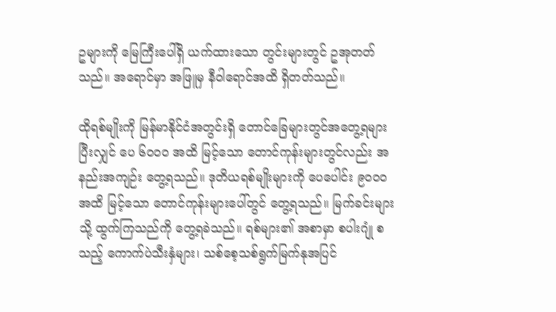ဥများကို မြေကြီးပေါ်ရှိ ယက်ထားသော တွင်းများတွင် ဥအုတတ်သည်။ အရောင်မှာ အဖြူမှ နီဝါရောင်အထိ ရှိတတ်သည်။

ထိုရစ်မျိုးကို မြန်မာနိုင်ငံအတွင်းရှိ တောင်ခြေများတွင်အတွေ့ရများပြီးလျှင် ပေ ၆ဝဝဝ အထိ မြင့်သော တောင်ကုန်းများတွင်လည်း အနည်းအကျဉ်း တွေ့ရသည်။ ဒုတိယရစ်မျိုးများကို ပေပေါင်း ၉ဝဝဝ အထိ မြင့်သော တောင်ကုန်းများပေါ်တွင် တွေ့ရသည်။ မြက်ခင်းများသို့ ထွက်ကြသည်ကို တွေ့ရခဲသည်။ ရစ်များ၏ အစာမှာ စပါးဂျုံ စသည့် ကောက်ပဲသီးနှံများ၊ သစ်စေ့သစ်ရွက်မြက်နုအပြင်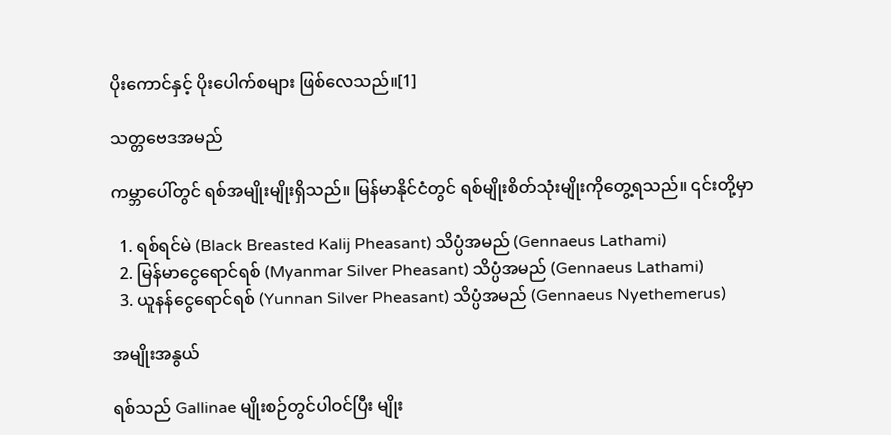ပိုးကောင်နှင့် ပိုးပေါက်စများ ဖြစ်လေသည်။[1]

သတ္တဗေဒအမည်

ကမ္ဘာပေါ်တွင် ရစ်အမျိုးမျိုးရှိသည်။ မြန်မာနိုင်ငံတွင် ရစ်မျိုးစိတ်သုံးမျိုးကိုတွေ့ရသည်။ ၎င်းတို့မှာ

  1. ရစ်ရင်မဲ (Black Breasted Kalij Pheasant) သိပ္ပံအမည် (Gennaeus Lathami)
  2. မြန်မာငွေရောင်ရစ် (Myanmar Silver Pheasant) သိပ္ပံအမည် (Gennaeus Lathami)
  3. ယူနန်ငွေရောင်ရစ် (Yunnan Silver Pheasant) သိပ္ပံအမည် (Gennaeus Nyethemerus)

အမျိုးအနွယ်

ရစ်သည် Gallinae မျိုးစဉ်တွင်ပါဝင်ပြီး မျိုး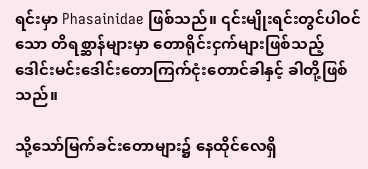ရင်းမှာ Phasainidae ဖြစ်သည်။ ၎င်းမျိုးရင်းတွင်ပါဝင်သော တိရစ္ဆာန်များမှာ တောရိုင်းငှက်များဖြစ်သည့် ဒေါင်းမင်းဒေါင်းတောကြက်ငုံးတောင်ခါနှင့် ခါတို့ဖြစ်သည်။

သို့သော်မြက်ခင်းတောများ၌ နေထိုင်လေရှိ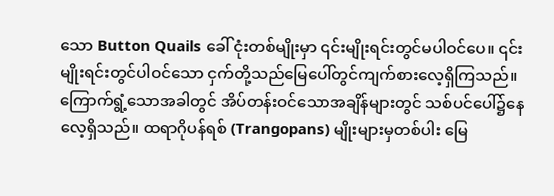သော Button Quails ခေါ် ငုံးတစ်မျိုးမှာ ၎င်းမျိုးရင်းတွင်မပါဝင်ပေ။ ၎င်းမျိုးရင်းတွင်ပါဝင်သော ငှက်တို့သည်မြေပေါ်တွင်ကျက်စားလေ့ရှိကြသည်။ ကြောက်ရွံ့သောအခါတွင် အိပ်တန်းဝင်သောအချိန်များတွင် သစ်ပင်ပေါ်၌နေလေ့ရှိသည်။ ထရာဂိုပန်ရစ် (Trangopans) မျိုးများမှတစ်ပါး မြေ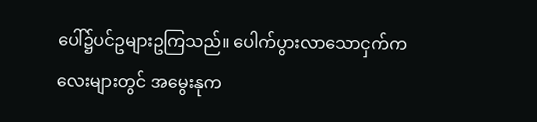ပေါ်၌ပင်ဥများဥကြသည်။ ပေါက်ပွားလာသောငှက်ကလေးများတွင် အမွေးနုက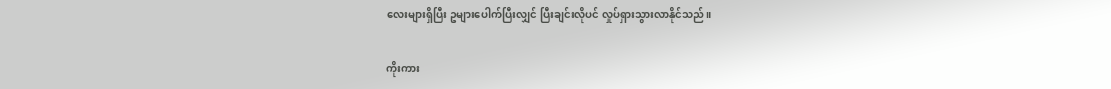လေးများရှိပြီး ဥများပေါက်ပြီးလျှင် ပြီးချင်းလိုပင် လှုပ်ရှားသွားလာနိုင်သည်။

ကိုးကား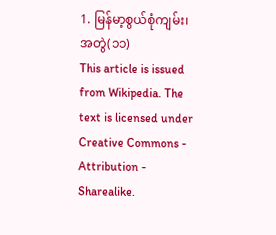1. မြန်မာ့စွယ်စုံကျမ်း၊ အတွဲ(၁၁)
This article is issued from Wikipedia. The text is licensed under Creative Commons - Attribution - Sharealike.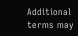Additional terms may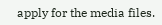apply for the media files.